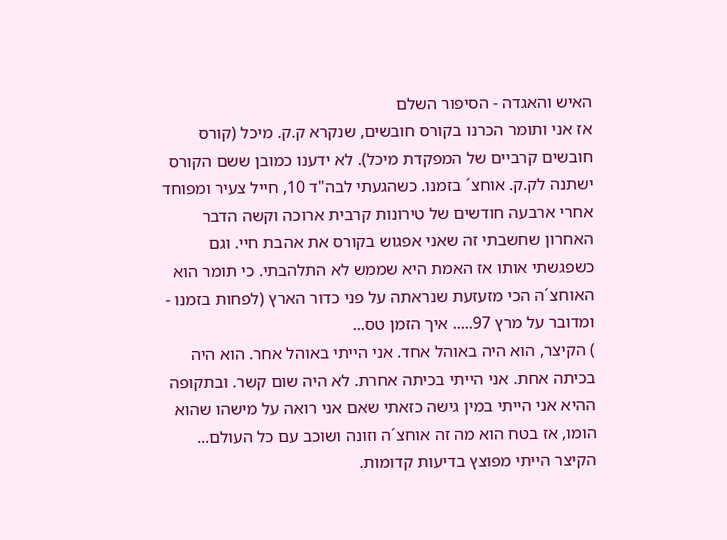האיש והאגדה - הסיפור השלם
אז אני ותומר הכרנו בקורס חובשים, שנקרא ק.ק. מיכל (קורס חובשים קרביים של המפקדת מיכל). לא ידענו כמובן ששם הקורס ישתנה לק.ק. אוחצ´ בזמנו. כשהגעתי לבה"ד 10, חייל צעיר ומפוחד אחרי ארבעה חודשים של טירונות קרבית ארוכה וקשה הדבר האחרון שחשבתי זה שאני אפגוש בקורס את אהבת חיי. וגם כשפגשתי אותו אז האמת היא שממש לא התלהבתי. כי תומר הוא האוחצ´ה הכי מזעזעת שנראתה על פני כדור הארץ (לפחות בזמנו - ומדובר על מרץ 97..... איך הזמן טס...
) הקיצר, הוא היה באוהל אחד. אני הייתי באוהל אחר. הוא היה בכיתה אחת. אני הייתי בכיתה אחרת. לא היה שום קשר. ובתקופה ההיא אני הייתי במין גישה כזאתי שאם אני רואה על מישהו שהוא הומו, אז בטח הוא מה זה אוחצ´ה וזונה ושוכב עם כל העולם... הקיצר הייתי מפוצץ בדיעות קדומות.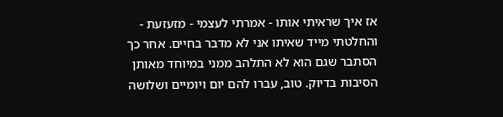אז איך שראיתי אותו - אמרתי לעצמי - מזעזעת - והחלטתי מייד שאיתו אני לא מדבר בחיים. אחר כך הסתבר שגם הוא לא התלהב ממני במיוחד מאותן הסיבות בדיוק. טוב, עברו להם יום ויומיים ושלושה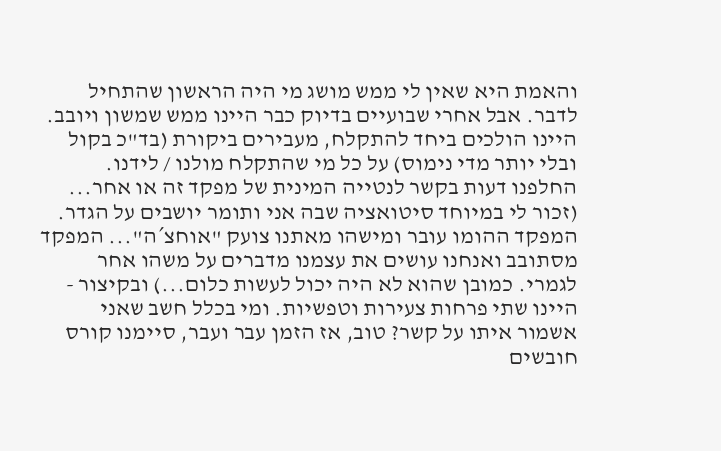והאמת היא שאין לי ממש מושג מי היה הראשון שהתחיל לדבר. אבל אחרי שבועיים בדיוק כבר היינו ממש שמשון ויובב. היינו הולכים ביחד להתקלח, מעבירים ביקורת (בד"כ בקול ובלי יותר מדי נימוס) על כל מי שהתקלח מולנו / לידנו. החלפנו דעות בקשר לנטייה המינית של מפקד זה או אחר... (זכור לי במיוחד סיטואציה שבה אני ותומר יושבים על הגדר. המפקד ההומו עובר ומישהו מאתנו צועק "אוחצ´ה"... המפקד מסתובב ואנחנו עושים את עצמנו מדברים על משהו אחר לגמרי. כמובן שהוא לא היה יכול לעשות כלום...) ובקיצור - היינו שתי פרחות צעירות וטפשיות. ומי בכלל חשב שאני אשמור איתו על קשר? טוב, אז הזמן עבר ועבר, סיימנו קורס חובשים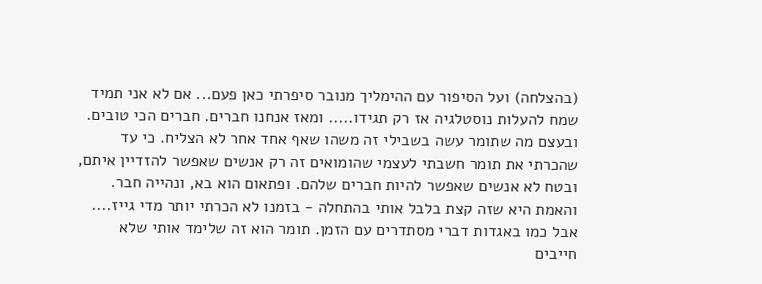(בהצלחה) ועל הסיפור עם ההימליך מנובר סיפרתי כאן פעם... אם לא אני תמיד שמח להעלות נוסטלגיה אז רק תגידו..... ומאז אנחנו חברים. חברים הכי טובים. ובעצם מה שתומר עשה בשבילי זה משהו שאף אחד אחר לא הצליח. כי עד שהכרתי את תומר חשבתי לעצמי שהומואים זה רק אנשים שאפשר להזדיין איתם, ובטח לא אנשים שאפשר להיות חברים שלהם. ופתאום הוא בא, ונהייה חבר. והאמת היא שזה קצת בלבל אותי בהתחלה - בזמנו לא הכרתי יותר מדי גייז.... אבל כמו באגדות דברי מסתדרים עם הזמן. תומר הוא זה שלימד אותי שלא חייבים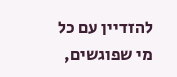להזדיין עם כל מי שפוגשים,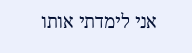אני לימדתי אותו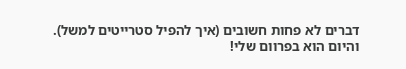דברים לא פחות חשובים (איך להפיל סטרייטים למשל). והיום הוא בפרוום שלי!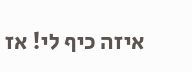איזה כיף לי! אז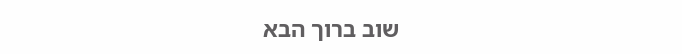שוב ברוך הבא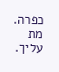כפרה. מת עליך.